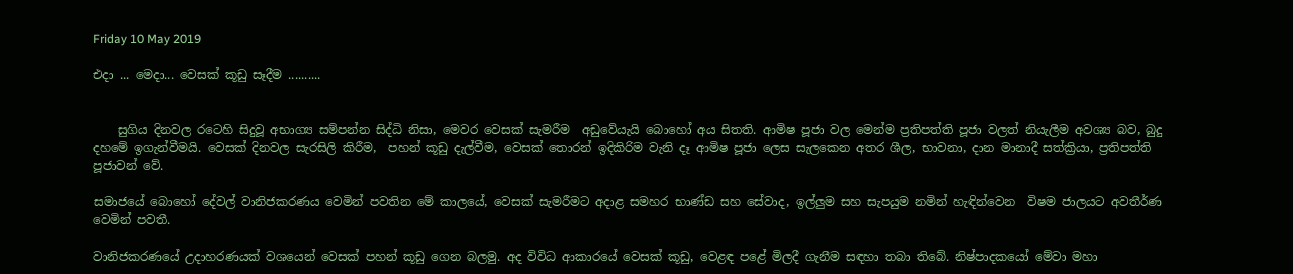Friday 10 May 2019

එදා ... මෙදා... වෙසක් කූඩු සෑදීම ..........


    සුගිය දිනවල රටෙහි සිදුවූ අභාග්‍ය සම්පන්න සිද්ධි නිසා, මෙවර වෙසක් සැමරීම  අඩුවේයැයි බොහෝ අය සිතති. ආමිෂ පූජා වල මෙන්ම ප්‍රතිපත්ති පූජා වලත් නියැලීම අවශ්‍ය බව, බුදු දහමේ ඉගැන්වීමයි. වෙසක් දිනවල සැරසිලි කිරීම,  පහන් කූඩු දැල්වීම, වෙසක් තොරන් ඉදිකිරිම වැනි දෑ ආමිෂ පූජා ලෙස සැලකෙන අතර ශීල, භාවනා, දාන මානාදී සත්ක්‍රියා, ප්‍රතිපත්ති පූජාවන් වේ.

සමාජයේ බොහෝ දේවල් වානිජකරණය වෙමින් පවතින මේ කාලයේ, වෙසක් සැමරීමට අදාළ සමහර භාණ්ඩ සහ සේවාද, ඉල්ලුම සහ සැපයුම නමින් හැඳින්වෙන  විෂම ජාලයට අවතීර්ණ වෙමින් පවතී.

වානිජකරණයේ උදාහරණයක් වශයෙන් වෙසක් පහන් කූඩු ගෙන බලමු. අද විවිධ ආකාරයේ වෙසක් කූඩු, වෙළඳ පළේ මිලදී ගැනීම සඳහා තබා තිබේ. නිෂ්පාදකයෝ මේවා මහා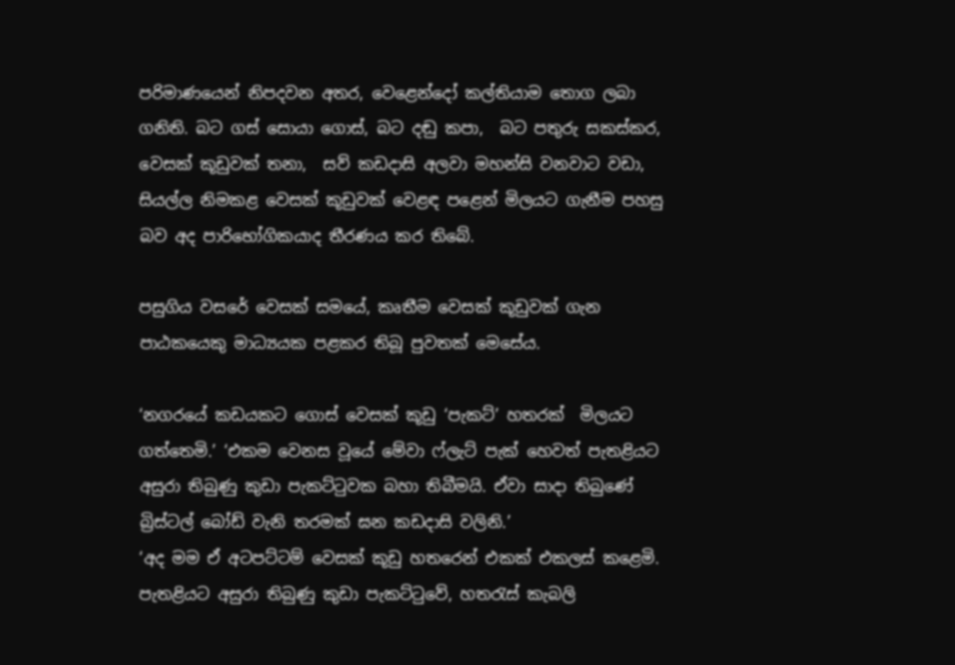පරිමාණයෙන් නිපදවන අතර, වෙළෙන්දෝ කල්තියාම තොග ලබා ගනිති. බට ගස් සොයා ගොස්, බට දඬු කපා,  බට පතුරු සකස්කර, වෙසක් කූඩුවක් තනා,  සව් කඩදාසි අලවා මහන්සි වනවාට වඩා, සියල්ල නිමකළ වෙසක් කූඩුවක් වෙළඳ පළෙන් මිලයට ගැනීම පහසු බව අද පාරිභෝගිකයාද තීරණය කර තිබේ.

පසුගිය වසරේ වෙසක් සමයේ, කෘතීම වෙසක් කූඩුවක් ගැන පාඨකයෙකු මාධ්‍යයක පළකර තිබූ පුවතක් මෙසේය.

‘නගරයේ කඩයකට ගොස් වෙසක් කූඩු ‘පැකට්’ හතරක්  මිලයට ගත්තෙමි.’ ‘එකම වෙනස වූයේ මේවා ෆ්ලැට් පැක් හෙවත් පැතළියට අසුරා තිබුණු කුඩා පැකට්ටුවක බහා තිබීමයි. ඒවා සාදා තිබුණේ බ්‍රිස්ටල් බෝඩ් වැනි තරමක් ඝන කඩදාසි වලිනි.’
‘අද මම ඒ අටපට්ටම් වෙසක් කූඩු හතරෙන් එකක් එකලස් කළෙමි.
පැතළියට අසුරා තිබුණු කුඩා පැකට්ටුවේ, හතරැස් කැබලි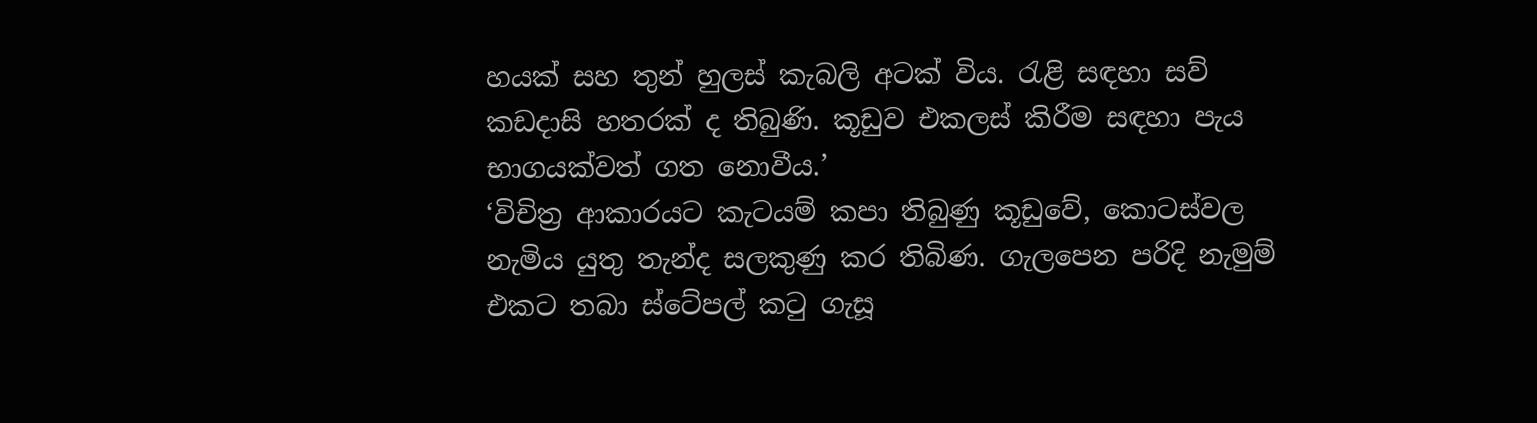හයක් සහ තුන් හුලස් කැබලි අටක් විය. රැළි සඳහා සව් කඩදාසි හතරක් ද තිබුණි. කූඩුව එකලස් කිරීම සඳහා පැය භාගයක්වත් ගත නොවීය.’
‘විචිත්‍ර ආකාරයට කැටයම් කපා තිබුණු කූඩුවේ, කොටස්වල නැමිය යුතු තැන්ද සලකුණු කර තිබිණ. ගැලපෙන පරිදි නැමුම් එකට තබා ස්ටේපල් කටු ගැසූ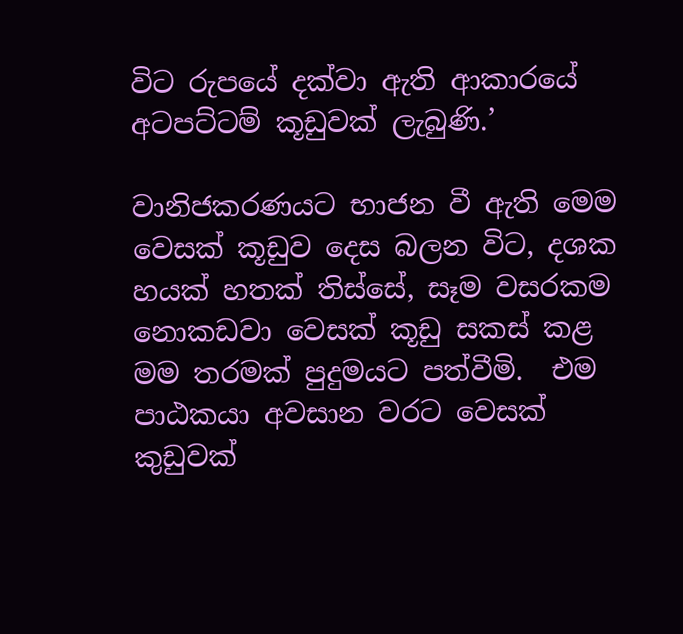විට රුපයේ දක්වා ඇති ආකාරයේ අටපට්ටම් කූඩුවක් ලැබුණි.’

වානිජකරණයට භාජන වී ඇති මෙම වෙසක් කූඩුව දෙස බලන විට, දශක හයක් හතක් තිස්සේ, සෑම වසරකම  නොකඩවා වෙසක් කූඩු සකස් කළ මම තරමක් පුදුමයට පත්වීමි.  එම පාඨකයා අවසාන වරට වෙසක් කුඩුවක්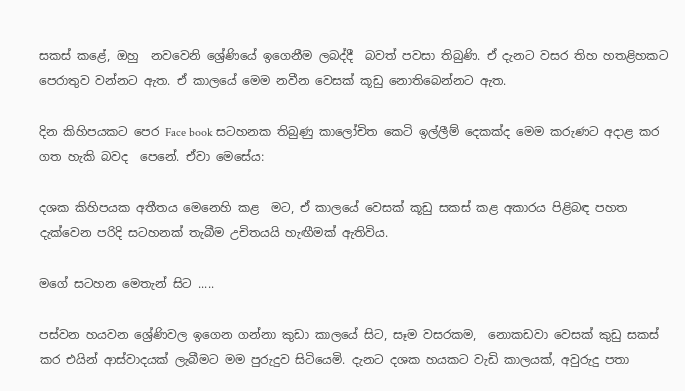සකස් කළේ, ඔහු  නවවෙනි ශ්‍රේණියේ ඉගෙනීම ලබද්දී  බවත් පවසා තිබුණි. ඒ දැනට වසර තිහ හතළිහකට පෙරාතුව වන්නට ඇත. ඒ කාලයේ මෙම නවීන වෙසක් කූඩු නොතිබෙන්නට ඇත.

දින කිහිපයකට පෙර Face book සටහනක තිබුණු කාලෝචිත කෙටි ඉල්ලීම් දෙකක්ද මෙම කරුණට අදාළ කර ගත හැකි බවද  පෙනේ. ඒවා මෙසේය:

දශක කිහිපයක අතීතය මෙනෙහි කළ  මට, ඒ කාලයේ වෙසක් කූඩු සකස් කළ අකාරය පිළිබඳ පහත දැක්වෙන පරිදි සටහනක් තැබීම උචිතයයි හැඟීමක් ඇතිවිය.

මගේ සටහන මෙතැන් සිට .....

පස්වන හයවන ශ්‍රේණිවල ඉගෙන ගන්නා කුඩා කාලයේ සිට, සෑම වසරකම,  නොකඩවා වෙසක් කුඩු සකස් කර එයින් ආස්වාදයක් ලැබීමට මම පුරුදුව සිටියෙමි. දැනට දශක හයකට වැඩි කාලයක්, අවුරුදු පතා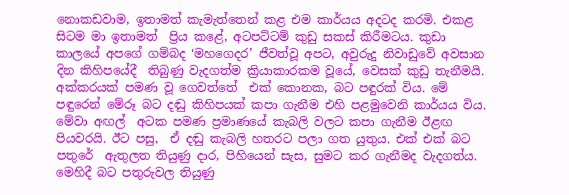නොකඩවාම, ඉතාමත් කැමැත්තෙන් කළ එම කාර්යය අදටද කරමි. එකළ සිටම මා ඉතාමත්  ප්‍රිය කළේ, අටපට්ටම් කුඩු සකස් කිරීමටය. කුඩා කාලයේ අපගේ ගම්බද ‘මහගෙදර’ ජීවත්වූ අපට, අවුරුදු නිවාඩුවේ අවසාන දින කිහිපයේදී  තිබුණු වැදගත්ම ක්‍රියාකාරකම වූයේ, වෙසක් කුඩු තැනීමයි. අක්කරයක් පමණ වූ ගෙවත්තේ  එක් කොනක, බට පඳුරක් විය. මේ පඳුරෙන් මේරූ බට දඬු කිහිපයක් කපා ගැනීම එහි පළමුවෙනි කාර්යය විය.  මේවා අඟල්  අටක පමණ ප්‍රමාණයේ කැබලි වලට කපා ගැනීම ඊළඟ පියවරයි. ඊට පසු,  ඒ දඬු කැබලි හතරට පලා ගත යුතුය. එක් එක් බට පතුරේ  ඇතුලත තියුණු දාර, පිහියෙන් සැස, සුමට කර ගැනීමද වැදගත්ය. මෙහිදී බට පතුරුවල තියුණු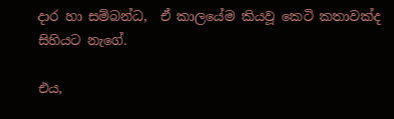දාර හා සම්බන්ධ,  ඒ කාලයේම කියවූ කෙටි කතාවක්ද සිහියට නැගේ.

එය,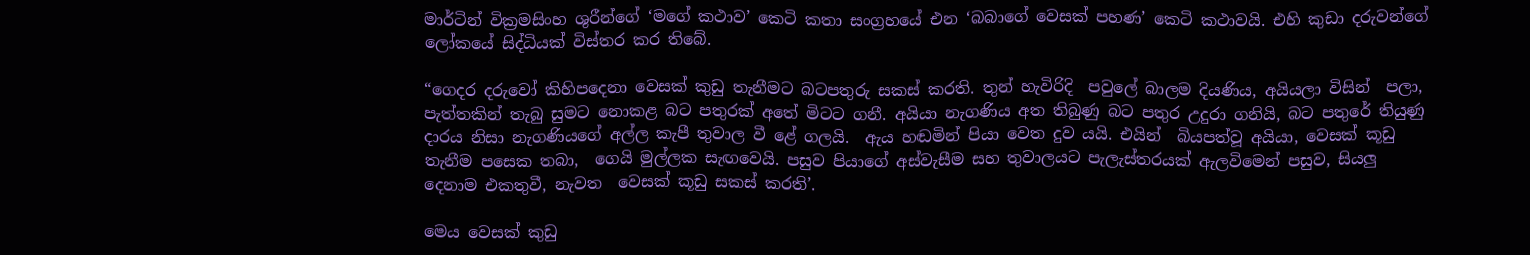මාර්ටින් වික්‍රමසිංහ ශුරීන්ගේ ‘මගේ කථාව’ කෙටි කතා සංග්‍රහයේ එන ‘බබාගේ වෙසක් පහණ’ කෙටි කථාවයි. එහි කුඩා දරුවන්ගේ ලෝකයේ සිද්ධියක් විස්තර කර තිබේ.

“ගෙදර දරුවෝ කිහිපදෙනා වෙසක් කුඩු තැනීමට බටපතුරු සකස් කරති. තුන් හැවිරිදි  පවුලේ බාලම දියණිය, අයියලා විසින්  පලා, පැත්තකින් තැබු සුමට නොකළ බට පතුරක් අතේ මිටට ගනී. අයියා නැගණිය අත තිබුණු බට පතුර උදුරා ගනියි, බට පතුරේ තියුණු දාරය නිසා නැගණියගේ අල්ල කැපී තුවාල වී ළේ ගලයි.  ඇය හඬමින් පියා වෙත දුව යයි. එයින්  බියපත්වූ අයියා, වෙසක් කූඩු තැනීම පසෙක තබා,  ගෙයි මුල්ලක සැඟවෙයි. පසුව පියාගේ අස්වැසීම සහ තුවාලයට පැලැස්තරයක් ඇලවිමෙන් පසුව, සියලු දෙනාම එකතුවී, නැවත  වෙසක් කූඩු සකස් කරති’.

මෙය වෙසක් කුඩු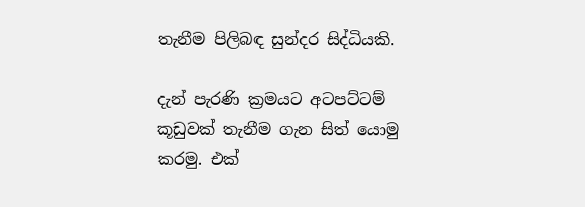තැනීම පිලිබඳ සුන්දර සිද්ධියකි.

දැන් පැරණි ක්‍රමයට අටපට්ටම් කූඩුවක් තැනීම ගැන සිත් යොමු කරමු. එක්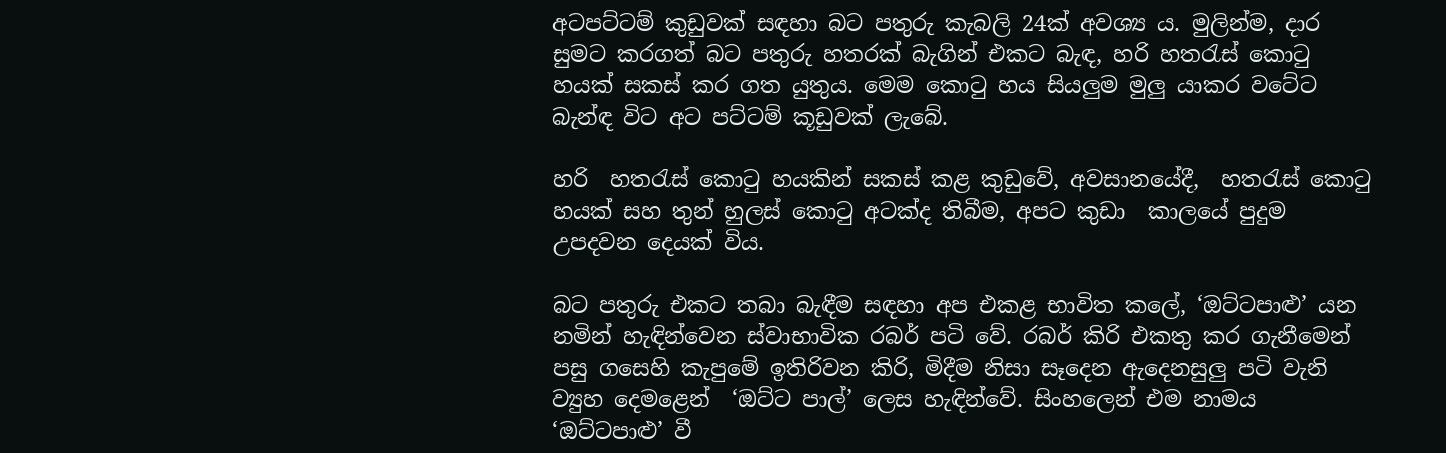අටපට්ටම් කුඩුවක් සඳහා බට පතුරු කැබලි 24ක් අවශ්‍ය ය. මුලින්ම, දාර සුමට කරගත් බට පතුරු හතරක් බැගින් එකට බැඳ, හරි හතරැස් කොටු හයක් සකස් කර ගත යුතුය. මෙම කොටු හය සියලුම මුලු යාකර වටේට බැන්ඳ විට අට පට්ටම් කූඩුවක් ලැබේ.

හරි  හතරැස් කොටු හයකින් සකස් කළ කුඩුවේ, අවසානයේදී,  හතරැස් කොටු හයක් සහ තුන් හුලස් කොටු අටක්ද තිබීම, අපට කුඩා  කාලයේ පුදුම උපදවන දෙයක් විය.

බට පතුරු එකට තබා බැඳීම සඳහා අප එකළ භාවිත කලේ, ‘ඔට්ටපාළු’ යන නමින් හැඳින්වෙන ස්වාභාවික රබර් පටි වේ. රබර් කිරි එකතු කර ගැනීමෙන් පසු ගසෙහි කැපුමේ ඉතිරිවන කිරි, මිදීම නිසා සෑදෙන ඇදෙනසුලු පටි වැනි ව්‍යුහ දෙමළෙන්  ‘ඔට්ට පාල්’ ලෙස හැඳින්වේ. සිංහලෙන් එම නාමය ‘ඔට්ටපාළු’ වී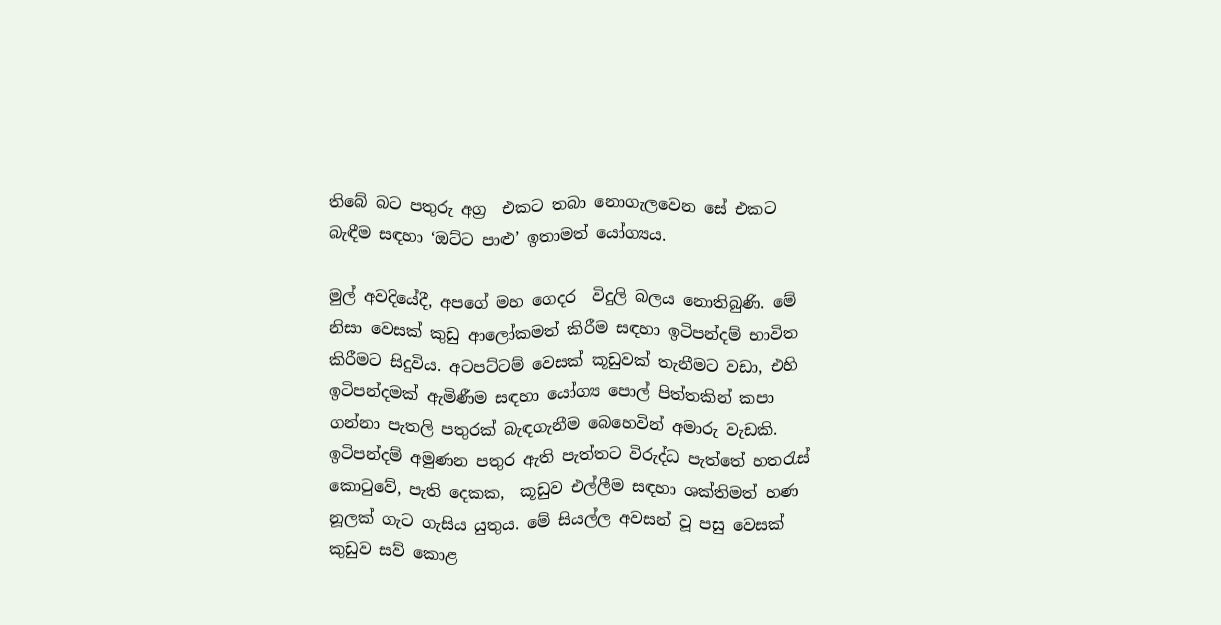තිබේ බට පතුරු අග්‍ර  එකට තබා නොගැලවෙන සේ එකට බැඳීම සඳහා ‘ඔට්ට පාළු’ ඉතාමත් යෝග්‍යය.

මුල් අවදියේදී, අපගේ මහ ගෙදර  විදුලි බලය නොතිබුණි. මේ නිසා වෙසක් කුඩු ආලෝකමත් කිරීම සඳහා ඉටිපන්දම් භාවිත කිරීමට සිදුවිය. අටපට්ටම් වෙසක් කූඩුවක් තැනීමට වඩා, එහි ඉටිපන්දමක් ඇමිණීම සඳහා යෝග්‍ය පොල් පිත්තකින් කපා ගන්නා පැතලි පතුරක් බැඳගැනීම බෙහෙවින් අමාරු වැඩකි. ඉටිපන්දම් අමුණන පතුර ඇති පැත්තට විරුද්ධ පැත්තේ හතරැස් කොටුවේ, පැති දෙකක,  කූඩුව එල්ලීම සඳහා ශක්තිමත් හණ නූලක් ගැට ගැසිය යුතුය. මේ සියල්ල අවසන් වූ පසු වෙසක් කුඩුව සව් කොළ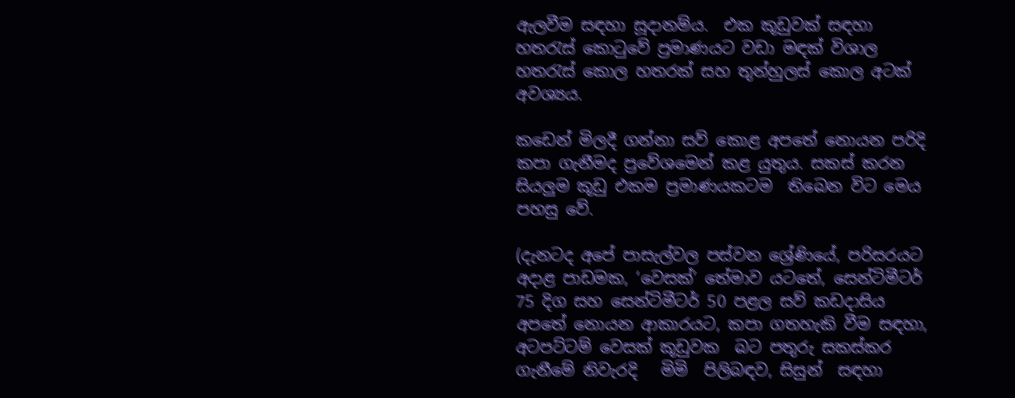ඇලවීම සඳහා සූදානම්ය.  එක කූඩුවක් සඳහා  හතරැස් කොටුවේ ප්‍රමාණයට වඩා මඳක් විශාල හතරැස් කොල හතරක් සහ තුන්හුලස් කොල අටක් අවශ්‍යය.

කඩෙන් මිලදී ගන්නා සව් කොළ අපතේ නොයන පරිදි කපා ගැනීමද ප්‍රවේශමෙන් කළ යුතුය. සකස් කරන සියලුම කූඩු එකම ප්‍රමාණයකටම  තිබෙන විට මෙය පහසු වේ.

(දැනටද අපේ පාසැල්වල පස්වන ශ්‍රේණියේ, පරිසරයට අදාළ පාඩමක, ‘වෙසක්’ තේමාව යටතේ, සෙන්ටිමීටර් 75 දිග සහ සෙන්ටිමීටර් 50 පළල සව් කඩදාසිය අපතේ නොයන ආකාරයට, කපා ගතහැකි වීම සඳහා, අටපට්ටම් වෙසක් කූඩුවක  බට පතුරු සකස්කර ගැනීමේ නිවැරදි   මිමි  පිලිබඳව, සිසුන්  සඳහා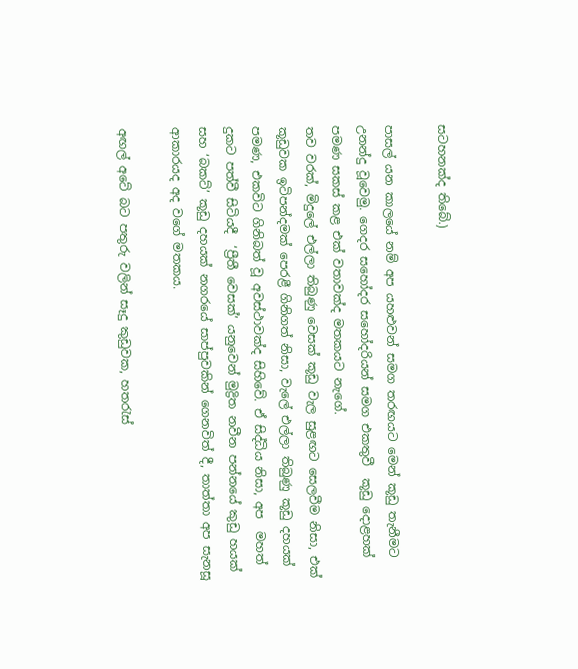සටහනක්ද තිබේ.)

පාසල් යන කාලයේ නම් අප යහළුවන් සමග තරඟයට මෙන් කූඩු තැනීමට උනන්දු වූවෙමු. ගෙදර සහෝදර සහෝදරියන් සමග එකතුවී  කූඩු දොළහක් පමණ සකස් කළ එක් වතාවක්ද මතකයට නැගේ.
තව වරක්, මිදුලේ එල්ලා තිබුණු වෙසක් කූඩු වැල සුළඟට සෙලවීම නිසා, එක් කූඩුවක ඉටිපන්දමක් පෙරළී ගිනිගත් නිසා, වැලේ එල්ලා තිබුණු කූඩු දහයක් පමණ, එකවිට ගිනිබත් වූ අවස්ථාවක්ද සිහිවේ. ඒ සිද්ධිය නිසා, අප  මහත් දුකට පත්වී සිටියදී  ‘ප්‍රීතී වෙසක්’ යනුවෙන් මුද්‍රිත නවීන පන්නයේ කුඩු හයක් සහ ‘බකට්’ කූඩු දහයක් නගරයේ සාප්පුවකින් ගෙනවිත් දී, තාත්තා අප සැනසූ ආකාරයද අද වගේ මතකය.

අඟල් අටේ බට පතුරු වලින් සෑදු කුඩුවක, හතරැස්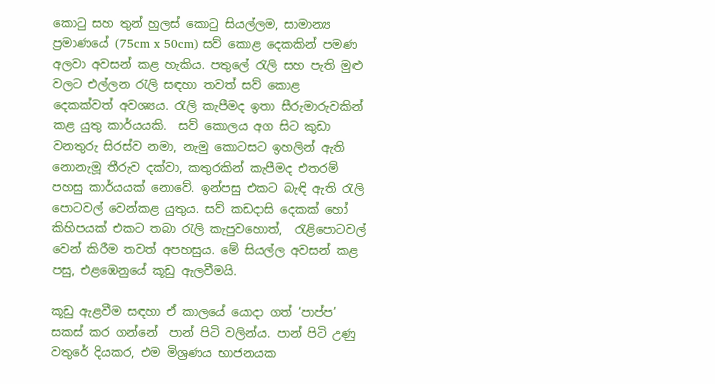කොටු සහ තුන් හුලස් කොටු සියල්ලම, සාමාන්‍ය ප්‍රමාණයේ (75cm x 50cm) සව් කොළ දෙකකින් පමණ අලවා අවසන් කළ හැකිය. පතුලේ රැලි සහ පැති මුළු වලට එල්ලන රැලි සඳහා තවත් සව් කොළ  දෙකක්වත් අවශ්‍යය. රැලි කැපීමද ඉතා සීරුමාරුවකින් කළ යුතු කාර්යයකි.  සව් කොලය අග සිට කුඩා වනතුරු සිරස්ව නමා, නැමු කොටසට ඉහලින් ඇති නොනැමූ තීරුව දක්වා, කතුරකින් කැපීමද එතරම් පහසු කාර්යයක් නොවේ. ඉන්පසු එකට බැඳි ඇති රැලි පොටවල් වෙන්කළ යුතුය. සව් කඩදාසි දෙකක් හෝ කිහිපයක් එකට තබා රැලි කැපුවහොත්,  රැළිපොටවල් වෙන් කිරීම තවත් අපහසුය. මේ සියල්ල අවසන් කළ පසු, එළඹෙනුයේ කූඩු ඇලවීමයි.

කූඩු ඇළවීම සඳහා ඒ කාලයේ යොදා ගත් ‘පාප්ප’ සකස් කර ගන්නේ  පාන් පිටි වලින්ය. පාන් පිටි උණු වතුරේ දියකර, එම මිශ්‍රණය භාජනයක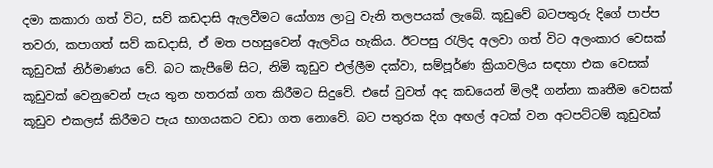දමා කකාරා ගත් විට, සව් කඩදාසි ඇලවීමට යෝග්‍ය ලාටු වැනි තලපයක් ලැබේ. කූඩුවේ බටපතුරු දිගේ පාප්ප තවරා, කපාගත් සව් කඩදාසි, ඒ මත පහසුවෙන් ඇලවිය හැකිය. ඊටපසු රැලිද අලවා ගත් විට අලංකාර වෙසක් කූඩුවක් නිර්මාණය වේ. බට කැපීමේ සිට, නිමි කූඩුව එල්ලීම දක්වා, සම්පූර්ණ ක්‍රියාවලිය සඳහා එක වෙසක් කූඩුවක් වෙනුවෙන් පැය තුන හතරක් ගත කිරීමට සිදුවේ. එසේ වුවත් අද කඩයෙන් මිලදී ගන්නා කෘතීම වෙසක් කූඩුව එකලස් කිරීමට පැය භාගයකට වඩා ගත නොවේ. බට පතුරක දිග අඟල් අටක් වන අටපට්ටම් කූඩුවක්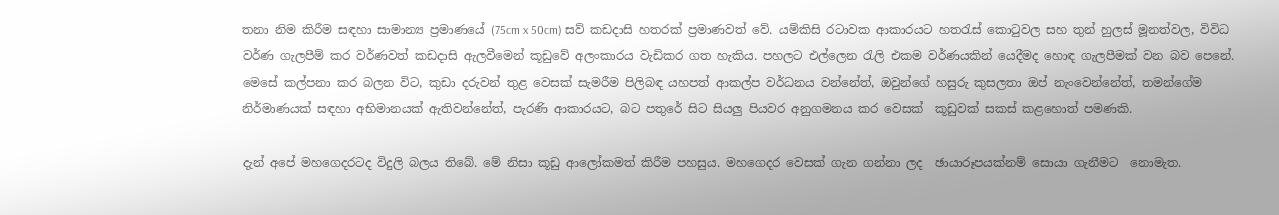තනා නිම කිරීම සඳහා සාමාන්‍ය ප්‍රමාණයේ (75cm x 50cm) සව් කඩදාසි හතරක් ප්‍රමාණවත් වේ. යම්කිසි රටාවක ආකාරයට හතරැස් කොටුවල සහ තුන් හුලස් මූනත්වල, විවිධ වර්ණ ගැලපීම් කර වර්ණවත් කඩදාසි ඇලවීමෙන් කූඩුවේ අලංකාරය වැඩිකර ගත හැකිය. පහලට එල්ලෙන රැලි එකම වර්ණයකින් යෙදීමද හොඳ ගැලපීමක් වන බව පෙනේ.  මෙසේ කල්පනා කර බලන විට, කුඩා දරුවන් තුළ වෙසක් සැමරීම පිලිබඳ යහපත් ආකල්ප වර්ධනය වන්නේත්, ඔවුන්ගේ හසුරු කුසලතා ඔප් නැංවෙන්නේත්, තමන්ගේම නිර්මාණයක් සඳහා අභිමානයක් ඇතිවන්නේත්, පැරණි ආකාරයට, බට පතුරේ සිට සියලු පියවර අනුගමනය කර වෙසක්  කූඩුවක් සකස් කළහොත් පමණකි.

දැන් අපේ මහගෙදරටද විදුලි බලය තිබේ. මේ නිසා කූඩු ආලෝකමත් කිරීම පහසුය. මහගෙදර වෙසක් ගැන ගන්නා ලද  ඡායාරූපයක්නම් සොයා ගැනීමට  නොමැත.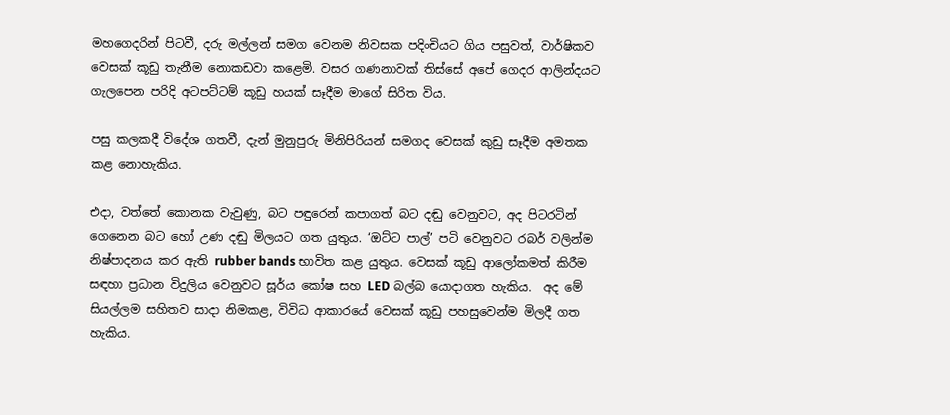මහගෙදරින් පිටවී, දරු මල්ලන් සමග වෙනම නිවසක පදිංචියට ගිය පසුවත්, වාර්ෂිකව වෙසක් කූඩු තැනීම නොකඩවා කළෙමි. වසර ගණනාවක් තිස්සේ අපේ ගෙදර ආලින්දයට ගැලපෙන පරිදි අටපට්ටම් කූඩු හයක් සෑදීම මාගේ සිරිත විය.

පසු කලකදී විදේශ ගතවී, දැන් මුනුපුරු මිනිපිරියන් සමගද වෙසක් කුඩු සෑදීම අමතක කළ නොහැකිය.

එදා, වත්තේ කොනක වැවුණු, බට පඳුරෙන් කපාගත් බට දඬු වෙනුවට, අද පිටරටින් ගෙනෙන බට හෝ උණ දඬු මිලයට ගත යුතුය. ‘ඔට්ට පාල්’ පටි වෙනුවට රබර් වලින්ම නිෂ්පාදනය කර ඇති rubber bands භාවිත කළ යුතුය. වෙසක් කූඩු ආලෝකමත් කිරීම සඳහා ප්‍රධාන විදුලිය වෙනුවට සූර්ය කෝෂ සහ LED බල්බ යොදාගත හැකිය.  අද මේ සියල්ලම සහිතව සාදා නිමකළ, විවිධ ආකාරයේ වෙසක් කූඩු පහසුවෙන්ම මිලදී ගත හැකිය.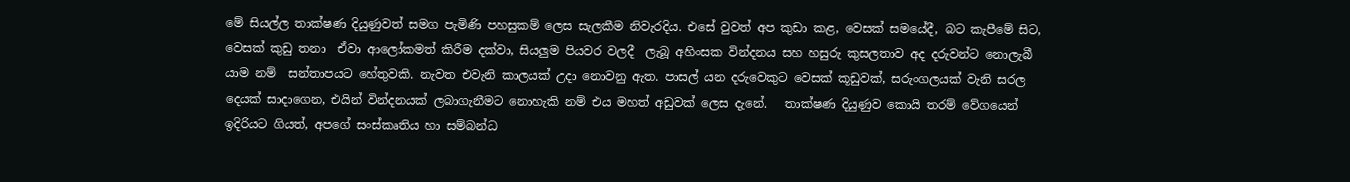මේ සියල්ල තාක්ෂණ දියුණුවත් සමග පැමිණි පහසුකම් ලෙස සැලකීම නිවැරදිය. එසේ වුවත් අප කුඩා කළ, වෙසක් සමයේදී, බට කැපීමේ සිට, වෙසක් කුඩු තනා  ඒවා ආලෝකමත් කිරීම දක්වා, සියලුම පියවර වලදී  ලැබූ අහිංසක වින්දනය සහ හසුරු කුසලතාව අද දරුවන්ට නොලැබී යාම නම්  සන්තාපයට හේතුවකි. නැවත එවැනි කාලයක් උදා නොවනු ඇත. පාසල් යන දරුවෙකුට වෙසක් කූඩුවක්, සරුංගලයක් වැනි සරල දෙයක් සාදාගෙන, එයින් වින්දනයක් ලබාගැනීමට නොහැකි නම් එය මහත් අඩුවක් ලෙස දැනේ.   තාක්ෂණ දියුණුව කොයි තරම් වේගයෙන් ඉදිරියට ගියත්, අපගේ සංස්කෘතිය හා සම්බන්ධ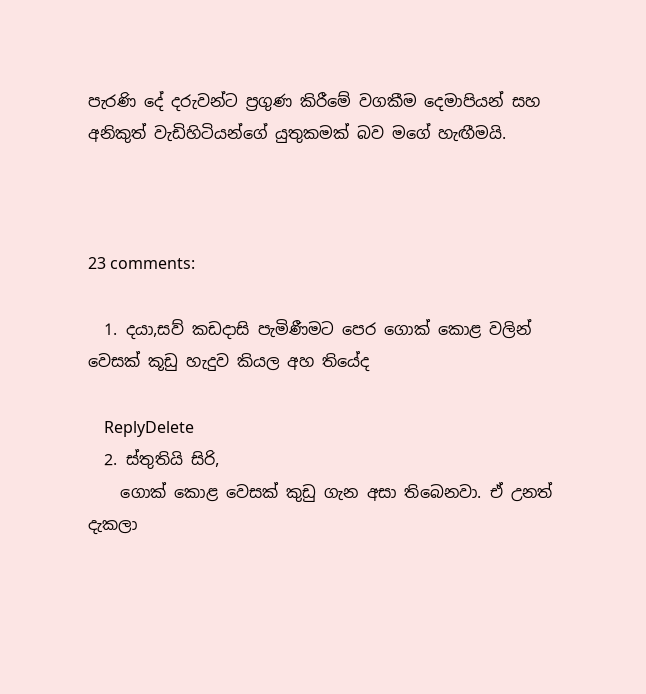පැරණි දේ දරුවන්ට ප්‍රගුණ කිරීමේ වගකීම දෙමාපියන් සහ අනිකුත් වැඩිහිටියන්ගේ යුතුකමක් බව මගේ හැඟීමයි.



23 comments:

  1. දයා,සව් කඩදාසි පැමිණීමට පෙර ගොක් කොළ වලින් වෙසක් කූඩු හැදුව කියල අහ තියේද

    ReplyDelete
  2. ස්තුතියි සිරි,
    ගොක් කොළ වෙසක් කුඩු ගැන අසා තිබෙනවා. ඒ උනත් දැකලා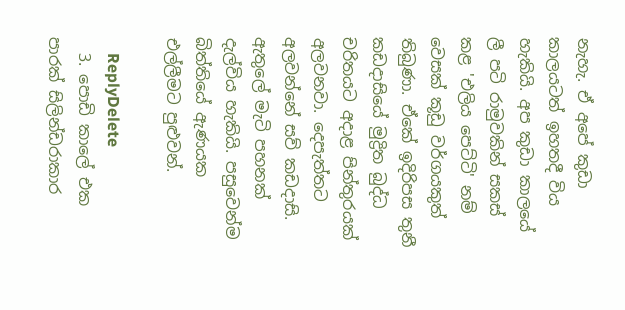නැහැ. ඒ අපේ කුඩා කාලයටත් ඉහතදී විය හැකියි. අප කුඩා කාලයේ ලී පටි රාමුවකින් සකස් කළ 'එලිය පෙට්ටි' නම් වෙසක් කූඩු වර්ගයකුත් තිබුණා. ඒකේ ඉදිරිපස තුනී කඩදාසියේ මුද්‍රිත බුද්ධ චරිතයට අදාළ පින්තුරයක් අලවනවා. දෙපැත්තට අලවන්නේ සව් කඩදාසි. ඇතුලේ මැටි පහනක් දැල්විය හැකියි. පසුවෙන්ම බිත්තියේ ඇණයක එල්ලීමට පුළුවන්.

    ReplyDelete
  3. පොඩි කාලේ එක පාරක් සිලින්ඩරාකාර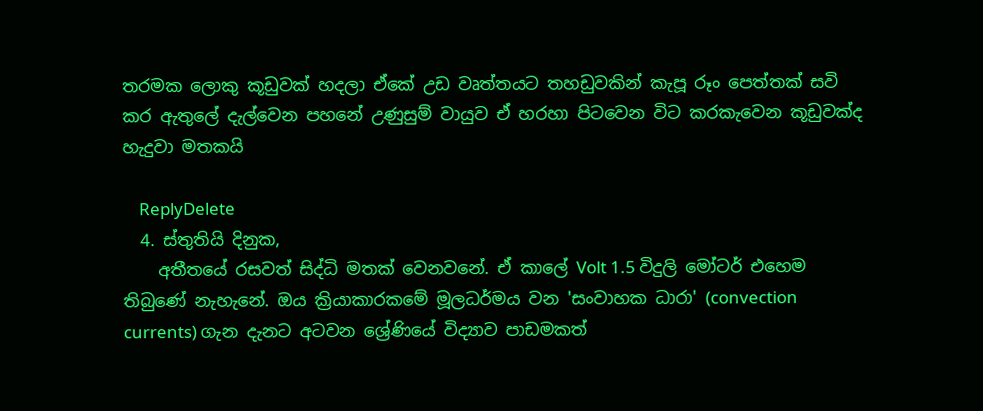තරමක ලොකු කූඩුවක් හදලා ඒකේ උඩ වෘත්තයට තහඩුවකින් කැපූ රූං පෙත්තක් සවි කර ඇතුලේ දැල්වෙන පහනේ උණුසුම් වායුව ඒ හරහා පිටවෙන විට කරකැවෙන කූඩුවක්ද හැදුවා මතකයි

    ReplyDelete
  4. ස්තුතියි දිනුක,
    අතීතයේ රසවත් සිද්ධි මතක් වෙනවනේ. ඒ කාලේ Volt 1.5 විදුලි මෝටර් එහෙම තිබුණේ නැහැනේ. ඔය ක්‍රියාකාරකමේ මූලධර්මය වන 'සංවාහක ධාරා' (convection currents) ගැන දැනට අටවන ශ්‍රේණියේ විද්‍යාව පාඩමකත්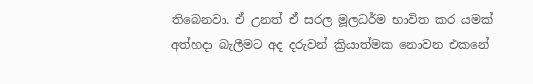තිබෙනවා. ඒ උනත් ඒ සරල මූලධර්ම භාවිත කර යමක් අත්හදා බැලීමට අද දරුවන් ක්‍රියාත්මක නොවන එකනේ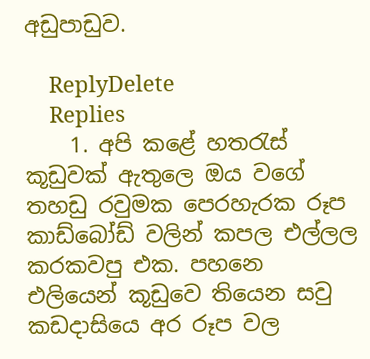අඩුපාඩුව.

    ReplyDelete
    Replies
    1. අපි කළේ හතරැස් කූඩුවක් ඇතුලෙ ඔය වගේ තහඩු රවුමක පෙරහැරක රූප කාඩ්බෝඩ් වලින් කපල එල්ලල කරකවපු එක. පහනෙ එලියෙන් කූඩුවෙ තියෙන සවු කඩදාසියෙ අර රූප වල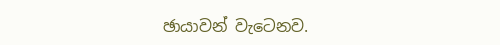ඡායාවන් වැටෙනව.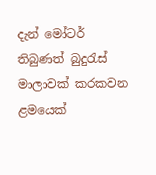දැන් මෝටර් තිබුණත් බුදුරැස් මාලාවක් කරකවන ළමයෙක්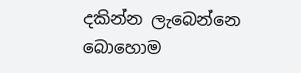දකින්න ලැබෙන්නෙ බොහොම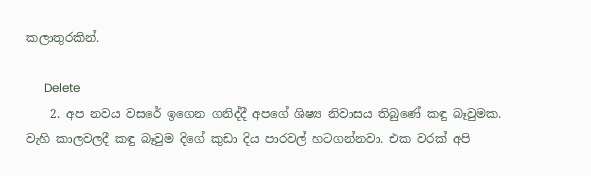කලාතුරකින්.

      Delete
    2. අප නවය වසරේ ඉගෙන ගනිද්දී අපගේ ශිෂ්‍ය නිවාසය තිබුණේ කඳු බෑවුමක. වැහි කාලවලදී කඳු බෑවුම දිගේ කුඩා දිය පාරවල් හටගන්නවා. එක වරක් අපි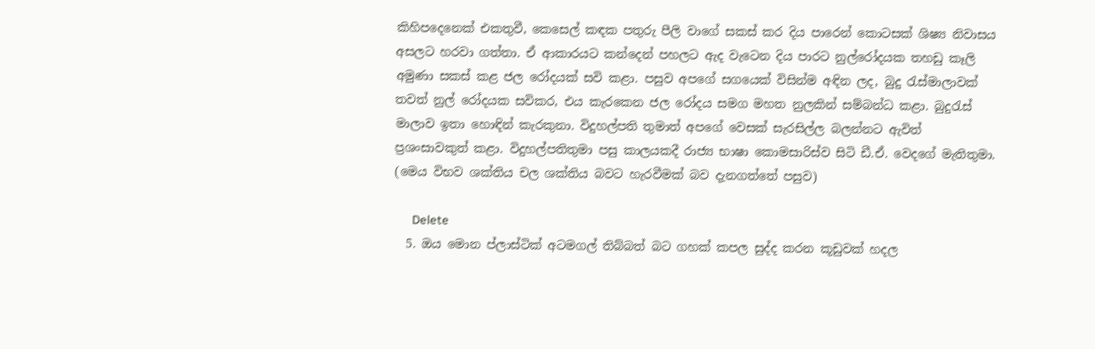කිහිපදෙනෙක් එකතුවී, කෙසෙල් කඳක පතුරු පීලි වාගේ සකස් කර දිය පාරෙන් කොටසක් ශිෂ්‍ය නිවාසය අසලට හරවා ගත්තා. ඒ ආකාරයට කන්දෙන් පහලට ඇද වැටෙන දිය පාරට නුල්රෝදයක තහඩු කෑලි අමුණා සකස් කළ ජල රෝදයක් සවි කළා. පසුව අපගේ සගයෙක් විසින්ම අඳින ලද, බුදු රැස්මාලාවක් තවත් නුල් රෝදයක සවිකර, එය කැරකෙන ජල රෝදය සමග මහත නුලකින් සම්බන්ධ කළා. බුදුරැස් මාලාව ඉතා හොඳින් කැරකුනා. විදුහල්පති තුමාත් අපගේ වෙසක් සැරසිල්ල බලන්නට ඇවිත් ප්‍රශංසාවකුත් කළා. විදුහල්පතිතුමා පසු කාලයකදී රාජ්‍ය භාෂා කොමසාරිස්ව සිටි ඩී.ඒ. වෙදගේ මැතිතුමා. (මෙය විභව ශක්තිය චල ශක්තිය බවට හැරවීමක් බව දැනගත්තේ පසුව)

      Delete
  5. ඔය මොන ප්ලාස්ටික් අටමගල් තිබ්බත් බට ගහක් කපල සුද්ද කරන කූඩුවක් හදල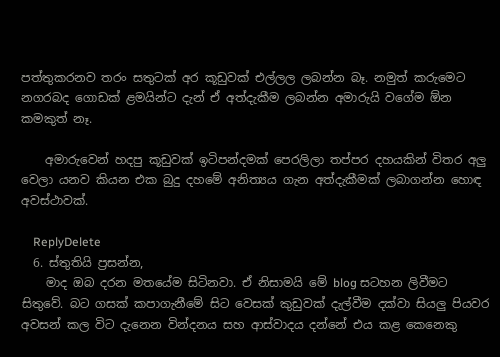පත්තුකරනව තරං සතුටක් අර කූඩුවක් එල්ලල ලබන්න බෑ. නමුත් කරුමෙට නගරබද ගොඩක් ළමයින්ට දැන් ඒ අත්දැකීම ලබන්න අමාරුයි වගේම ඕන කමකුත් නෑ.

    අමාරුවෙන් හදපු කූඩුවක් ඉටිපන්දමක් පෙරලිලා තප්පර දහයකින් විතර අලු වෙලා යනව කියන එක බුදු දහමේ අනිත්‍යය ගැන අත්දැකීමක් ලබාගන්න හොඳ අවස්ථාවක්.

    ReplyDelete
  6. ස්තුතියි ප්‍රසන්න,
    මාද ඔබ දරන මතයේම සිටිනවා. ඒ නිසාමයි මේ blog සටහන ලිවීමට සිතුවේ. බට ගසක් කපාගැනීමේ සිට වෙසක් කුඩුවක් දැල්වීම දක්වා සියලු පියවර අවසන් කල විට දැනෙන වින්දනය සහ ආස්වාදය දන්නේ එය කළ කෙනෙකු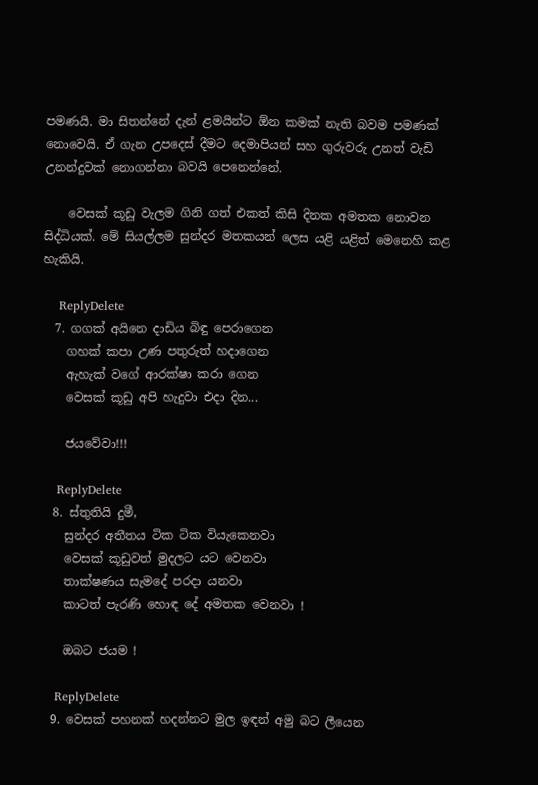පමණයි. මා සිතන්නේ දැන් ළමයින්ට ඕන කමක් නැති බවම පමණක් නොවෙයි. ඒ ගැන උපදෙස් දීමට දෙමාපියන් සහ ගුරුවරු උනත් වැඩි උනන්දුවක් නොගන්නා බවයි පෙනෙන්නේ.

    වෙසක් කූඩු වැලම ගිනි ගත් එකත් කිසි දිනක අමතක නොවන සිද්ධියක්. මේ සියල්ලම සුන්දර මතකයන් ලෙස යළි යළිත් මෙනෙහි කළ හැකියි.

    ReplyDelete
  7. ගගක් අයිනෙ දාඩිය බිඳු පෙරාගෙන
    ගහක් කපා උණ පතුරුත් හදාගෙන
    ඇහැක් වගේ ආරක්ෂා කරා ගෙන
    වෙසක් කූඩු අපි හැදුවා එදා දින...

    ජයවේවා!!!

    ReplyDelete
  8. ස්තුතියි දුමී,
    සුන්දර අතීතය ටික ටික වියැකෙනවා
    වෙසක් කූඩුවත් මුදලට යට වෙනවා
    තාක්ෂණය සැමදේ පරදා යනවා
    කාටත් පැරණි හොඳ දේ අමතක වෙනවා !

    ඔබට ජයම !

    ReplyDelete
  9. වෙසක් පහනක් හදන්නට මුල ඉඳන් අමු බට ලීයෙන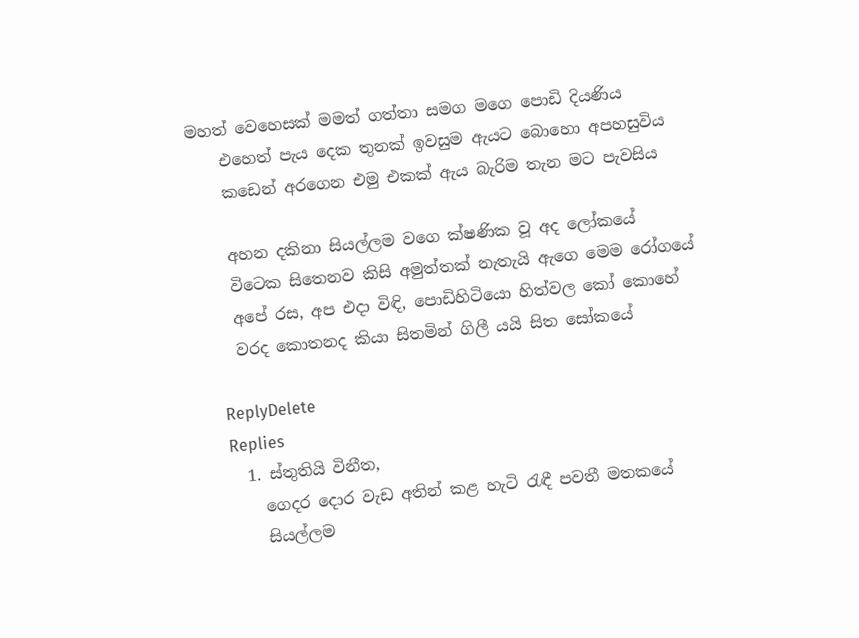මහත් වෙහෙසක් මමත් ගත්තා සමග මගෙ පොඩි දියණිය
    එහෙත් පැය දෙක තුනක් ඉවසුම ඇයට බොහො අපහසුවිය
    කඩෙන් අරගෙන එමු එකක් ඇය බැරිම තැන මට පැවසිය

    අහන දකිනා සියල්ලම වගෙ ක්ෂණික වූ අද ලෝකයේ
    විටෙක සිතෙනව කිසි අමුත්තක් නැතැයි ඇගෙ මෙම රෝගයේ
    අපේ රස, අප එදා විඳි, පොඩිහිටියො හිත්වල කෝ කොහේ
    වරද කොතනද කියා සිතමින් ගිලී යයි සිත සෝකයේ

    ReplyDelete
    Replies
    1. ස්තුතියි විනීත,
      ගෙදර දොර වැඩ අතින් කළ හැටි රැඳී පවතී මතකයේ
      සියල්ලම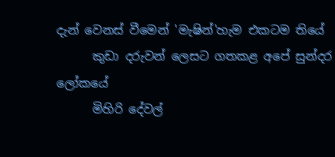දැන් වෙනස් වීමෙන් 'මැෂින්'හැම එකටම තියේ
      කුඩා දරුවන් ලෙසට ගතකළ අපේ සුන්දර ලෝකයේ
      මිහිරි දේවල්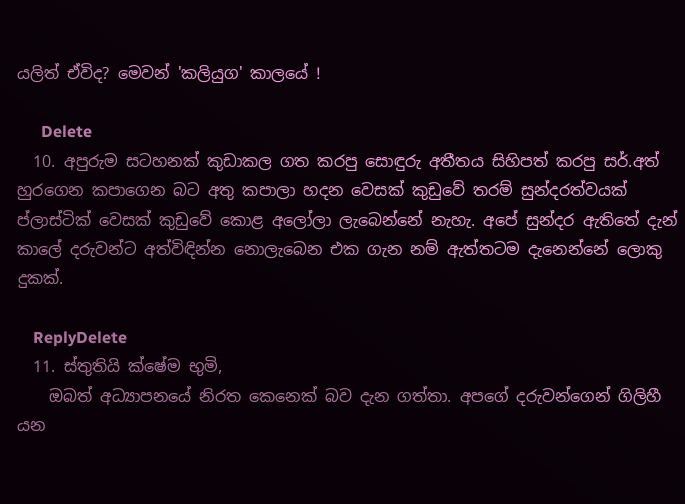යලිත් ඒවිද? මෙවන් 'කලියුග' කාලයේ !

      Delete
  10. අපුරුම සටහනක් කුඩාකල ගත කරපු සොඳුරු අතීතය සිහිපත් කරපු සර්.අත් හුරගෙන කපාගෙන බට අතු කපාලා හදන වෙසක් කුඩුවේ තරම් සුන්දරත්වයක් ප්ලාස්ටික් වෙසක් කුඩුවේ කොළ අලෝලා ලැබෙන්නේ නැහැ. අපේ සුන්දර ඇතිතේ දැන් කාලේ දරුවන්ට අත්විඳින්න නොලැබෙන එක ගැන නම් ඇත්තටම දැනෙන්නේ ලොකු දුකක්.

    ReplyDelete
  11. ස්තුතියි ක්ෂේම භුමි,
    ඔබත් අධ්‍යාපනයේ නිරත කෙනෙක් බව දැන ගත්තා. අපගේ දරුවන්ගෙන් ගිලිහී යන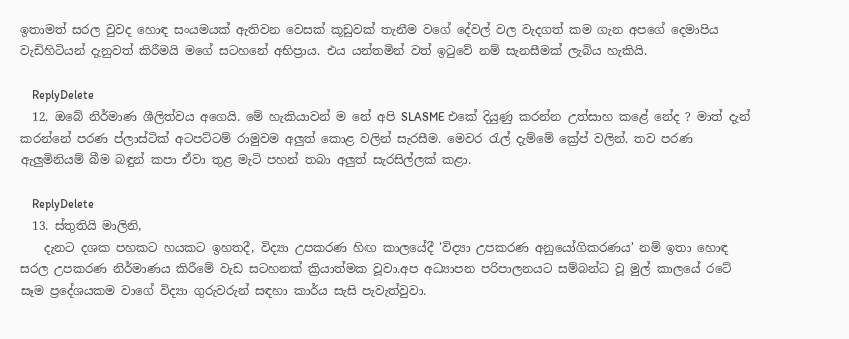ඉතාමත් සරල වුවද හොඳ සංයමයක් ඇතිවන වෙසක් කූඩුවක් තැනීම වගේ දේවල් වල වැදගත් කම ගැන අපගේ දෙමාපිය වැඩිහිටියන් දැනුවත් කිරීමයි මගේ සටහනේ අභිප්‍රාය. එය යන්තමින් වත් ඉටුවේ නම් සැනසීමක් ලැබිය හැකියි.

    ReplyDelete
  12. ඔබේ නිර්මාණ ශීලිත්වය අගෙයි. මේ හැකියාවන් ම නේ අපි SLASME එකේ දියුණු කරන්න උත්සාහ කළේ නේද ? මාත් දැන් කරන්නේ පරණ ප්ලාස්ටික් අටපට්ටම් රාමුවම අලුත් කොළ වලින් සැරසීම. මෙවර රැල් දැම්මේ ක්‍රේප් වලින්. තව පරණ ඇලුමිනියම් බීම බඳුන් කපා ඒවා තුළ මැටි පහන් තබා අලුත් සැරසිල්ලක් කළා.

    ReplyDelete
  13. ස්තුතියි මාලිනි,
    දැනට දශක පහකට හයකට ඉහතදී, විද්‍යා උපකරණ හිඟ කාලයේදී 'විද්‍යා උපකරණ අනුයෝගිකරණය' නම් ඉතා හොඳ සරල උපකරණ නිර්මාණය කිරීමේ වැඩ සටහනක් ක්‍රියාත්මක වූවා.අප අධ්‍යාපන පරිපාලනයට සම්බන්ධ වූ මුල් කාලයේ රටේ සෑම ප්‍රදේශයකම වාගේ විද්‍යා ගුරුවරුන් සඳහා කාර්ය සැසි පැවැත්වුවා.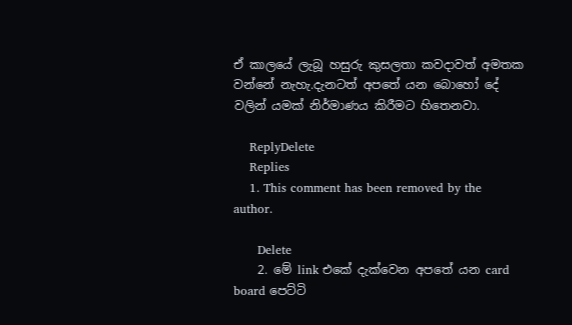ඒ කාලයේ ලැබූ හසුරු කුසලතා කවදාවත් අමතක වන්නේ නැහැ.දැනටත් අපතේ යන බොහෝ දේ වලින් යමක් නිර්මාණය කිරීමට හිතෙනවා.

    ReplyDelete
    Replies
    1. This comment has been removed by the author.

      Delete
    2. මේ link එකේ දැක්වෙන අපතේ යන card board පෙට්ටි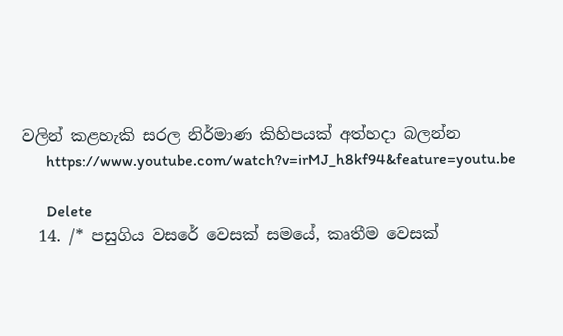වලින් කළහැකි සරල නිර්මාණ කිහිපයක් අත්හදා බලන්න
      https://www.youtube.com/watch?v=irMJ_h8kf94&feature=youtu.be

      Delete
  14. /* පසුගිය වසරේ වෙසක් සමයේ, කෘතීම වෙසක්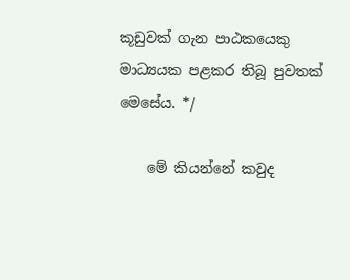කූඩුවක් ගැන පාඨකයෙකු මාධ්‍යයක පළකර තිබූ පුවතක් මෙසේය. */

    මේ කියන්නේ කවුද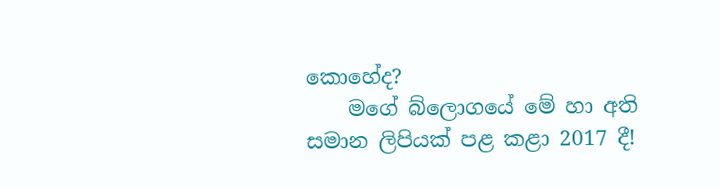කොහේද?
    මගේ බ්ලොගයේ මේ හා අති සමාන ලිපියක් පළ කළා 2017 දී!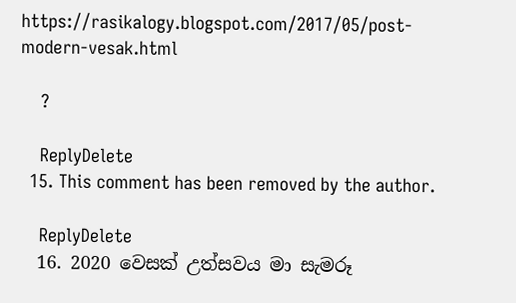https://rasikalogy.blogspot.com/2017/05/post-modern-vesak.html

    ?

    ReplyDelete
  15. This comment has been removed by the author.

    ReplyDelete
  16. 2020 වෙසක් උත්සවය මා සැමරූ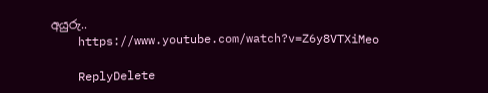අයුරු..
    https://www.youtube.com/watch?v=Z6y8VTXiMeo

    ReplyDelete